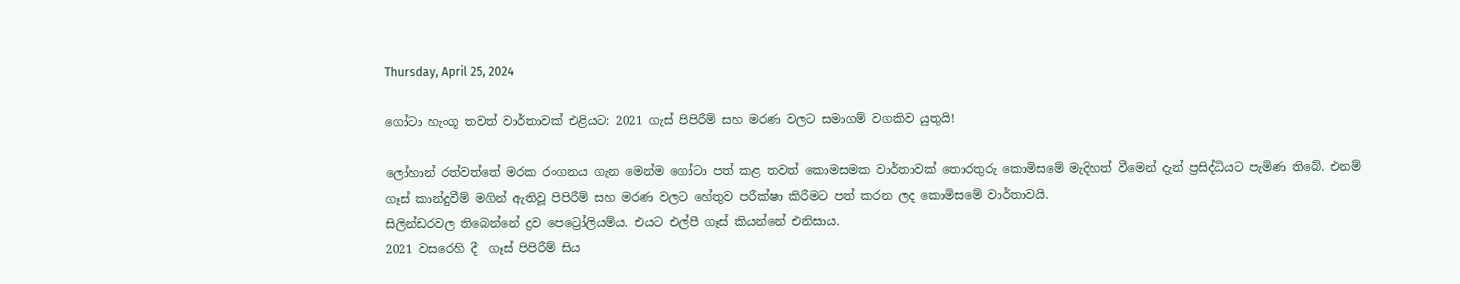Thursday, April 25, 2024

ගෝටා හැංගූ තවත් වාර්තාවක් එළියට: 2021 ගැස් පිපිරීම් සහ මරණ වලට සමාගම් වගකිව යුතුයි!

ලෝහාන් රත්වත්තේ මරක රංගනය ගැන මෙන්ම ගෝටා පත් කළ තවත් කොමසමක වාර්තාවක් තොරතුරු කොමිසමේ මැදිහත් වීමෙන් දැන් ප්‍රසිද්ධියට පැමිණ තිබේ. එනම්  ගෑස් කාන්දුවීම් මගින් ඇතිවූ පිපිරීම් සහ මරණ වලට හේතුව පරීක්ෂා කිරීමට පත් කරන ලද කොමිසමේ වාර්තාවයි.
සිලින්ඩරවල තිබෙන්නේ ද්‍රව පෙට්‍රෝලියම්ය. එයට එල්පී ගෑස් කියන්නේ එනිසාය.
2021 වසරෙහි දී  ගෑස් පිපිරීම් සිය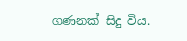ගණනක් සිදු විය.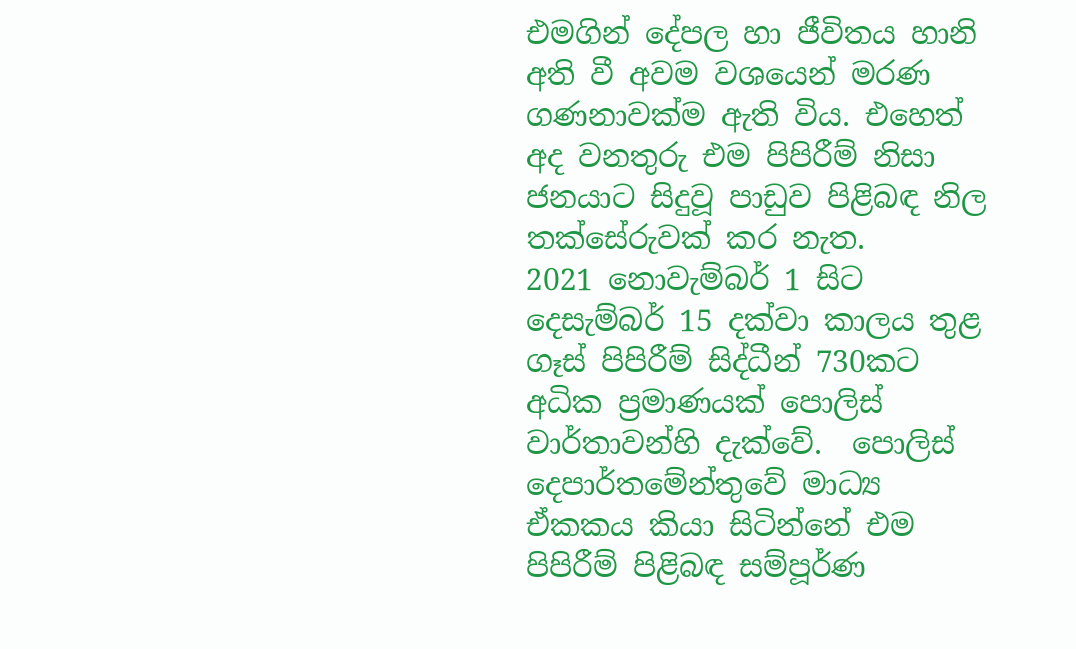එමගින් දේපල හා ජීවිතය හානි අති වී අවම වශයෙන් මරණ ගණනාවක්ම ඇති විය. එහෙත් අද වනතුරු එම පිපිරීම් නිසා ජනයාට සිදුවූ පාඩුව පිළිබඳ නිල තක්සේරුවක් කර නැත.
2021 නොවැම්බර් 1 සිට දෙසැම්බර් 15 දක්වා කාලය තුළ ගෑස් පිපිරීම් සිද්ධීන් 730කට අධික ප්‍රමාණයක් පොලිස් වාර්තාවන්හි දැක්වේ.  පොලිස් දෙපාර්තමේන්තුවේ මාධ්‍ය ඒකකය කියා සිටින්නේ එම පිපිරීම් පිළිබඳ සම්පූර්ණ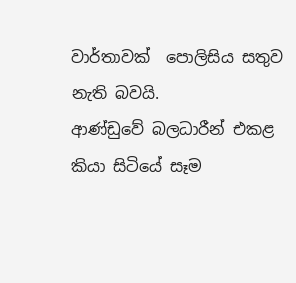වාර්තාවක්  පොලිසිය සතුව නැති බවයි.
ආණ්ඩුවේ බලධාරීන් එකළ කියා සිටියේ සෑම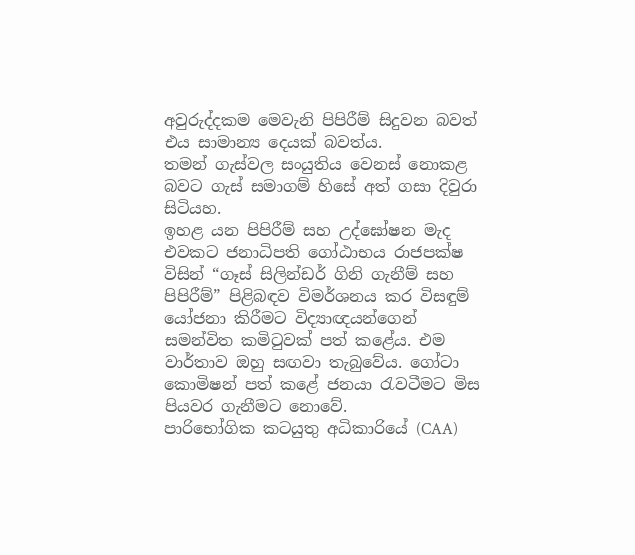අවුරුද්දකම මෙවැනි පිපිරීම් සිදුවන බවත් එය සාමාන්‍ය දෙයක් බවත්ය.
තමන් ගැස්වල සංයුතිය වෙනස් නොකළ බවට ගැස් සමාගම් හිසේ අත් ගසා දිවුරා සිටියහ.
ඉහළ යන පිපිරීම් සහ උද්ඝෝෂන මැද එවකට ජනාධිපති ගෝඨාභය රාජපක්ෂ විසින් “ගෑස් සිලින්ඩර් ගිනි ගැනීම් සහ පිපිරීම්” පිළිබඳව විමර්ශනය කර විසඳුම් යෝජනා කිරීමට විද්‍යාඥයන්ගෙන් සමන්විත කමිටුවක් පත් කළේය. එම වාර්තාව ඔහු සඟවා තැබුවේය. ගෝටා කොමිෂන් පත් කළේ ජනයා රැවටීමට මිස පියවර ගැනීමට නොවේ.
පාරිභෝගික කටයුතු අධිකාරියේ (CAA)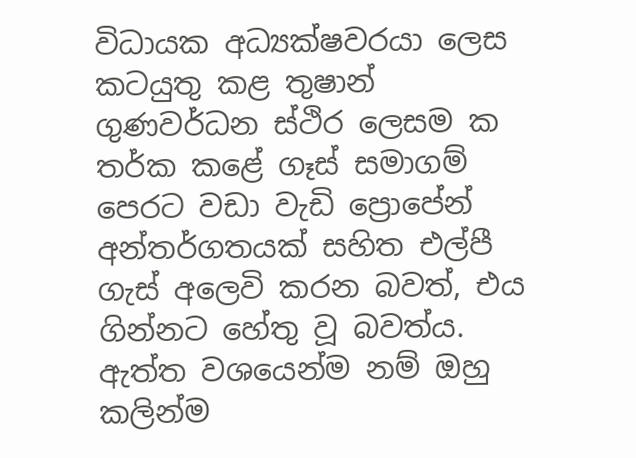විධායක අධ්‍යක්ෂවරයා ලෙස කටයුතු කළ තුෂාන් ගුණවර්ධන ස්ථිර ලෙසම ක තර්ක කළේ ගෑස් සමාගම් පෙරට වඩා වැඩි ප්‍රොපේන් අන්තර්ගතයක් සහිත එල්පී ගැස් අලෙවි කරන බවත්, එය ගින්නට හේතු වූ බවත්ය.
ඇත්ත වශයෙන්ම නම් ඔහු කලින්ම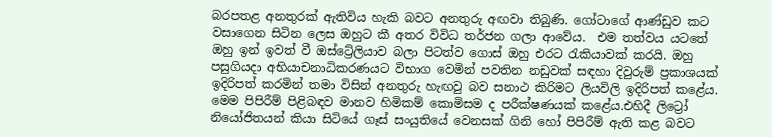බරපතළ අනතුරක් ඇතිවිය හැකි බවට අනතුරු අඟවා තිබුණි. ගෝටාගේ ආණ්ඩුව කට වසාගෙන සිටින ලෙස ඔහුට කී අතර විවිධ තර්ජන ගලා ආවේය.  එම තත්වය යටතේ ඔහු ඉන් ඉවත් වී ඔස්ට්‍රේලියාව බලා පිටත්ව ගොස් ඔහු එරට රැකියාවක් කරයි. ඔහු පසුගියදා අභියාචනාධිකරණයට විභාග වෙමින් පවතින නඩුවක් සඳහා දිවුරුම් ප්‍රකාශයක් ඉදිරිපත් කරමින් තමා විසින් අනතුරු හැඟවු බව සනාථ කිරිමට ලියවිලි ඉදිරිපත් කළේය.
මෙම පිපිරීම් පිළිබඳව මානව හිමිකම් කොමිසම ද පරීක්ෂණයක් කළේය.එහිදී ලිට්‍රෝ නියෝජිතයන් කියා සිටියේ ගෑස් සංයුතියේ වෙනසක් ගිනි හෝ පිපිරීම් ඇති කළ බවට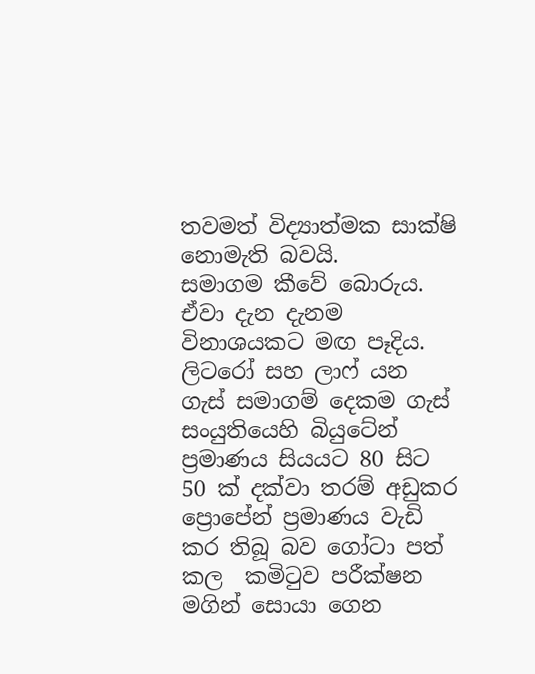තවමත් විද්‍යාත්මක සාක්ෂි නොමැති බවයි.
සමාගම කීවේ බොරුය. ඒවා දැන දැනම විනාශයකට මඟ පෑදිය.
ලිටරෝ සහ ලාෆ් යන ගැස් සමාගම් දෙකම ගැස් සංයුතියෙහි බියුටේන් ප්‍රමාණය සියයට 80 සිට 50 ක් දක්වා තරම් අඩුකර  ප්‍රොපේන් ප්‍රමාණය වැඩි කර තිබූ බව ගෝටා පත් කල  කමිටුව පරීක්ෂන මගින් සොයා ගෙන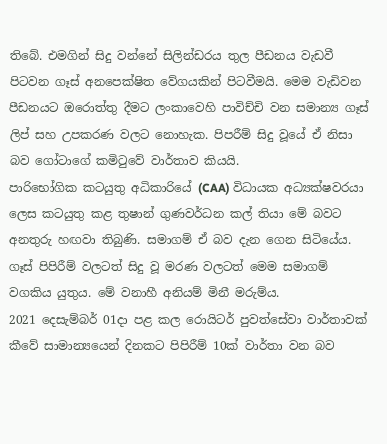තිබේ. එමගින් සිදු වන්නේ සිලින්ඩරය තුල පීඩනය වැඩවී පිටවන ගෑස් අනපෙක්ෂිත වේගයකින් පිටවීමයි. මෙම වැඩිවන පීඩනයට ඔරොත්තු දීමට ලංකාවෙහි පාවිච්චි වන සමාන්‍ය ගෑස් ලිප් සහ උපකරණ වලට නොහැක. පිපරීම් සිදු වූයේ ඒ නිසා බව ගෝටාගේ කමිටුවේ වාර්තාව කියයි.
පාරිභෝගික කටයුතු අධිකාරියේ (CAA) විධායක අධ්‍යක්ෂවරයා ලෙස කටයුතු කළ තුෂාන් ගුණවර්ධන කල් තියා මේ බවට අනතුරු හඟවා තිබුණි. සමාගම් ඒ බව දැන ගෙන සිටියේය.
ගෑස් පිපිරීම් වලටත් සිදු වූ මරණ වලටත් මෙම සමාගම් වගකිය යුතුය. මේ වනාහී අනියම් මිනී මරුම්ය.
2021 දෙසැම්බර් 01දා පළ කල රොයිටර් පුවත්සේවා වාර්තාවක් කීවේ සාමාන්‍යයෙන් දිනකට පිපිරීම් 10ක් වාර්තා වන බව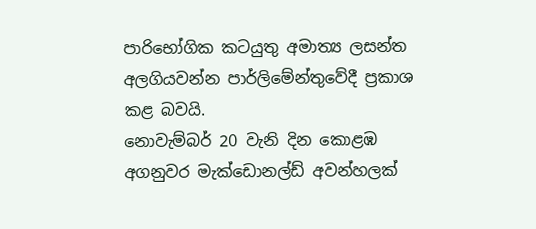පාරිභෝගික කටයුතු අමාත්‍ය ලසන්ත අලගියවන්න පාර්ලිමේන්තුවේදී ප්‍රකාශ කළ බවයි.
නොවැම්බර් 20 වැනි දින කොළඹ අගනුවර මැක්ඩොනල්ඩ් අවන්හලක්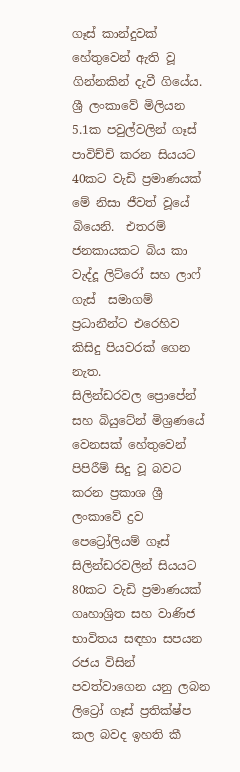ගෑස් කාන්දුවක් හේතුවෙන් ඇති වූ ගින්නකින් දැවී ගියේය.
ශ්‍රී ලංකාවේ මිලියන 5.1ක පවුල්වලින් ගෑස් පාවිච්චි කරන සියයට 40කට වැඩි ප්‍රමාණයක් මේ නිසා ජීවත් වූයේ බියෙනි.  එතරම් ජනකායකට බිය කා වැද්දූ ලිට්රෝ සහ ලාෆ් ගැස්  සමාගම් ප්‍රධානීන්ට එරෙහිව කිසිදු පියවරක් ගෙන නැත.
සිලින්ඩරවල ප්‍රොපේන් සහ බියුටේන් මිශ්‍රණයේ වෙනසක් හේතුවෙන් පිපිරීම් සිදු වූ බවට කරන ප්‍රකාශ ශ්‍රී ලංකාවේ ද්‍රව පෙට්‍රෝලියම් ගෑස් සිලින්ඩරවලින් සියයට 80කට වැඩි ප්‍රමාණයක් ගෘහාශ්‍රිත සහ වාණිජ භාවිතය සඳහා සපයන රජය විසින් පවත්වාගෙන යනු ලබන ලිට්‍රෝ ගෑස් ප්‍රතික්ෂ්ප කල බවද ඉහති කී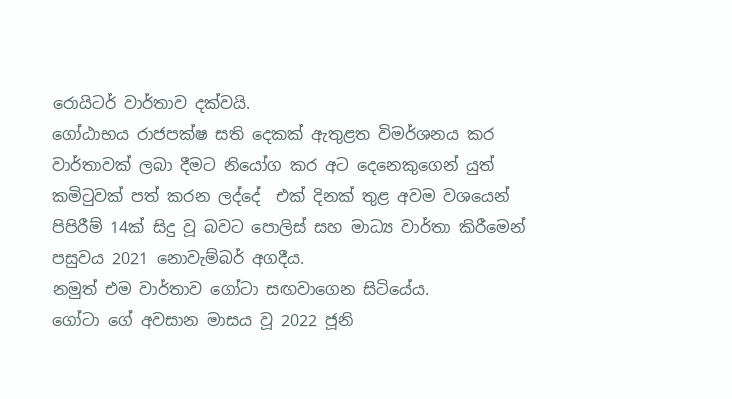රොයිටර් වාර්තාව දක්වයි.
ගෝඨාභය රාජපක්ෂ සති දෙකක් ඇතුළත විමර්ශනය කර වාර්තාවක් ලබා දීමට නියෝග කර අට දෙනෙකුගෙන් යුත් කමිටුවක් පත් කරන ලද්දේ  එක් දිනක් තුළ අවම වශයෙන් පිපිරීම් 14ක් සිදු වූ බවට පොලිස් සහ මාධ්‍ය වාර්තා කිරීමෙන් පසුවය 2021 නොවැම්බර් අගදීය.
නමුත් එම වාර්තාව ගෝටා සඟවාගෙන සිටියේය.
ගෝටා ගේ අවසාන මාසය වූ 2022 ජූනි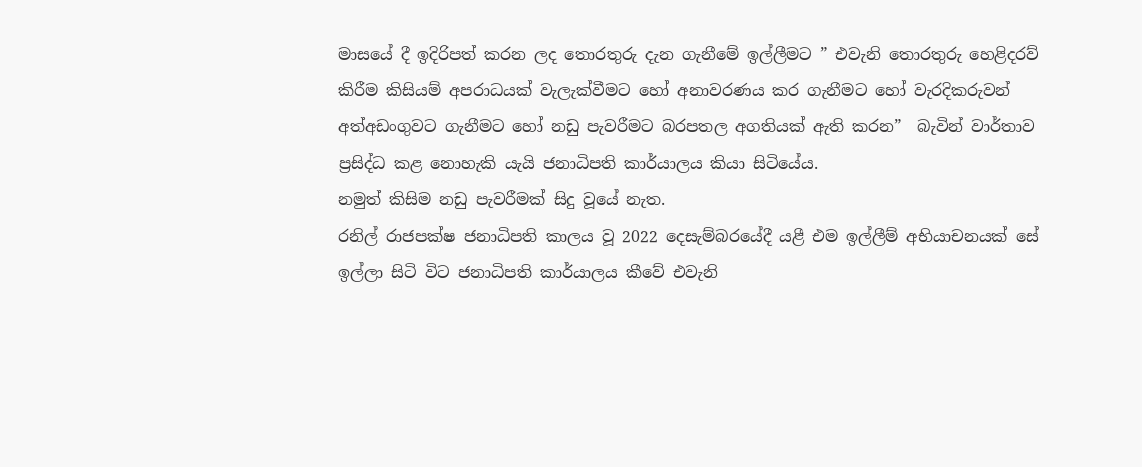මාසයේ දී ඉදිරිපත් කරන ලද තොරතුරු දැන ගැනීමේ ඉල්ලීමට ” එවැනි තොරතුරු හෙළිදරව් කිරීම කිසියම් අපරාධයක් වැලැක්වීමට හෝ අනාවරණය කර ගැනීමට හෝ වැරදිකරුවන් අත්අඩංගුවට ගැනීමට හෝ නඩු පැවරීමට බරපතල අගතියක් ඇති කරන”  බැවින් වාර්තාව ප්‍රසිද්ධ කළ නොහැකි යැයි ජනාධිපති කාර්යාලය කියා සිටියේය.
නමුත් කිසිම නඩු පැවරීමක් සිදු වූයේ නැත.
රනිල් රාජපක්ෂ ජනාධිපති කාලය වූ 2022 දෙසැම්බරයේදී යළී එම ඉල්ලීම් අභියාචනයක් සේ ඉල්ලා සිටි විට ජනාධිපති කාර්යාලය කීවේ එවැනි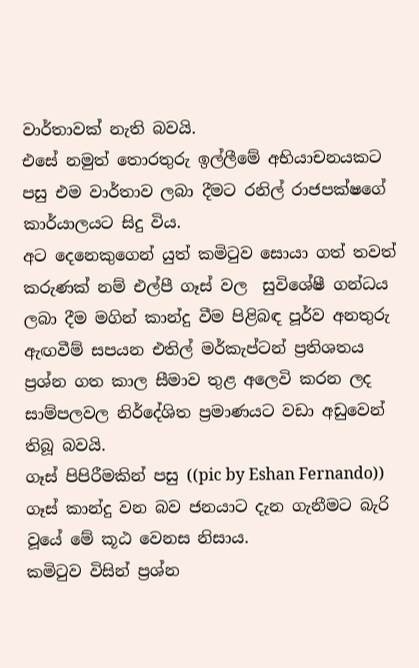වාර්තාවක් නැති බවයි.
එසේ නමුත් තොරතුරු ඉල්ලීමේ අභියාචනයකට පසු එම වාර්තාව ලබා දීමට රනිල් රාජපක්ෂගේ කාර්යාලයට සිදු විය.
අට දෙනෙකුගෙන් යුත් කමිටුව සොයා ගත් තවත් කරුණක් නම් එල්පී ගෑස් වල  සුවිශේෂී ගන්ධය ලබා දීම මගින් කාන්දු වීම පිළිබඳ පූර්ව අනතුරු ඇඟවීම් සපයන එතිල් මර්කැප්ටන් ප්‍රතිශතය ප්‍රශ්න ගත කාල සීමාව තුළ අලෙවි කරන ලද සාම්පලවල නිර්දේශිත ප්‍රමාණයට වඩා අඩුවෙන් තිබූ බවයි.
ගෑස් පිපිරීමකින් පසු ((pic by Eshan Fernando))
ගෑස් කාන්දු වන බව ජනයාට දැන ගැනීමට බැරි වූයේ මේ කූඨ වෙනස නිසාය.
කමිටුව විසින් ප්‍රශ්න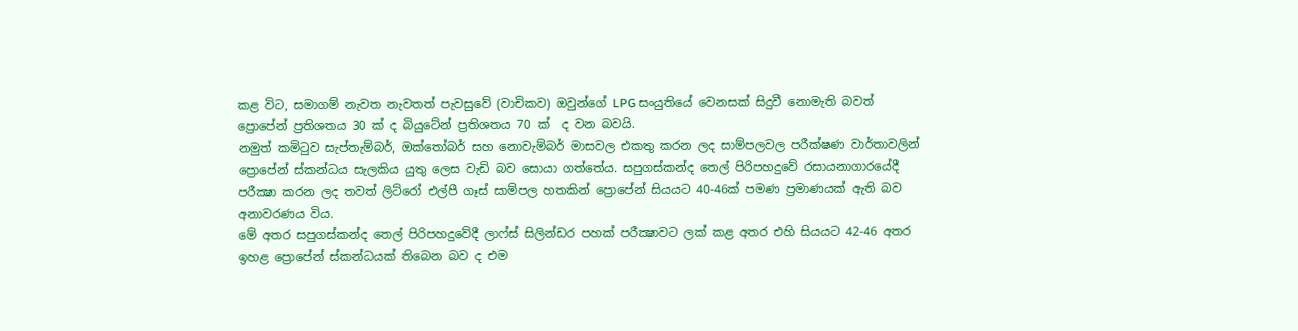කළ විට, සමාගම් නැවත නැවතත් පැවසුවේ (වාචිකව) ඔවුන්ගේ LPG සංයුතියේ වෙනසක් සිදුවී නොමැති බවත්  ප්‍රොපේන් ප්‍රතිශතය 30 ක් ද බියුටේන් ප්‍රතිශතය 70 ක්  ද වන බවයි.
නමුත් කමිටුව සැප්තැම්බර්, ඔක්තෝබර් සහ නොවැම්බර් මාසවල එකතු කරන ලද සාම්පලවල පරීක්ෂණ වාර්තාවලින් ප්‍රොපේන් ස්කන්ධය සැලකිය යුතු ලෙස වැඩි බව සොයා ගත්තේය. සපුගස්කන්ද තෙල් පිරිපහදුවේ රසායනාගාරයේදී පරීක්‍ෂා කරන ලද තවත් ලිට්රෝ එල්පී ගෑස් සාම්පල හතකින් ප්‍රොපේන් සියයට 40-46ක් පමණ ප්‍රමාණයක් ඇති බව අනාවරණය විය.
මේ අතර සපුගස්කන්ද තෙල් පිරිපහදුවේදී ලාෆ්ස් සිලින්ඩර පහක් පරීක්‍ෂාවට ලක් කළ අතර එහි සියයට 42-46 අතර ඉහළ ප්‍රොපේන් ස්කන්ධයක් තිබෙන බව ද එම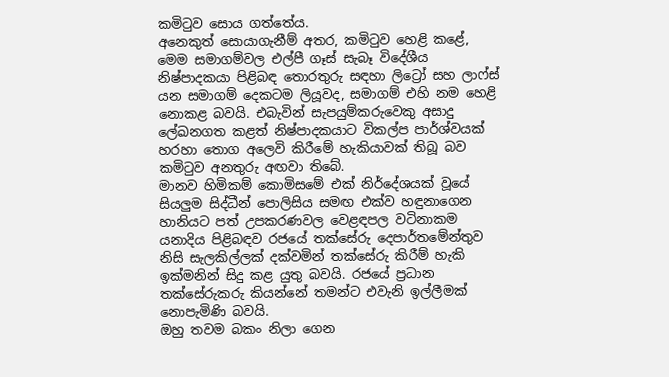කමිටුව සොය ගත්තේය.
අනෙකුත් සොයාගැනීම් අතර, කමිටුව හෙළි කළේ, මෙම සමාගම්වල එල්පී ගෑස් සැබෑ විදේශීය නිෂ්පාදකයා පිළිබඳ තොරතුරු සඳහා ලිට්‍රෝ සහ ලාෆ්ස් යන සමාගම් දෙකටම ලියූවද, සමාගම් එහි නම හෙළි නොකළ බවයි. එබැවින් සැපයුම්කරුවෙකු අසාදු ලේඛනගත කළත් නිෂ්පාදකයාට විකල්ප පාර්ශ්වයක් හරහා තොග අලෙවි කිරීමේ හැකියාවක් තිබූ බව කමිටුව අනතුරු අඟවා තිබේ.
මානව හිමිකම් කොමිසමේ එක් නිර්දේශයක් වූයේ සියලුම සිද්ධීන් පොලිසිය සමඟ එක්ව හඳුනාගෙන හානියට පත් උපකරණවල වෙළඳපල වටිනාකම යනාදිය පිළිබඳව රජයේ තක්සේරු දෙපාර්තමේන්තුව නිසි සැලකිල්ලක් දක්වමින් තක්සේරු කිරීම් හැකි ඉක්මනින් සිදු කළ යුතු බවයි. රජයේ ප්‍රධාන තක්සේරුකරු කියන්නේ තමන්ට එවැනි ඉල්ලීමක් නොපැමිණි බවයි.
ඔහු තවම බකං නිලා ගෙන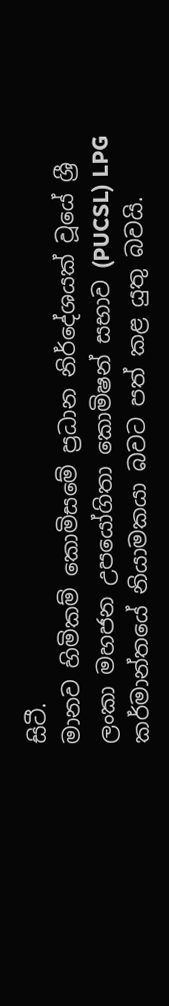සිටී.
මානව හිමිකම් කොමිසමේ ප්‍රධාන නිර්දේශයක් වූයේ ශ්‍රී ලංකා මහජන උපයෝගිතා කොමිෂන් සභාව (PUCSL) LPG කර්මාන්තයේ නියාමකයා බවට පත් කළ යුතු බවයි.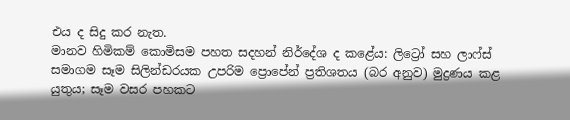එය ද සිදු කර නැත.
මානව හිමිකම් කොමිසම පහත සදහන් නිර්දේශ ද කළේය: ලිට්‍රෝ සහ ලාෆ්ස් සමාගම සෑම සිලින්ඩරයක උපරිම ප්‍රොපේන් ප්‍රතිශතය (බර අනුව) මුද්‍රණය කළ යුතුය; සෑම වසර පහකට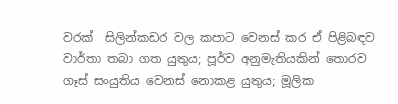වරක්  සිලින්කඩර වල කපාට වෙනස් කර ඒ පිළිබඳව වාර්තා තබා ගත යුතුය; පූර්ව අනුමැතියකින් තොරව ගෑස් සංයුතිය වෙනස් නොකළ යුතුය; මූලික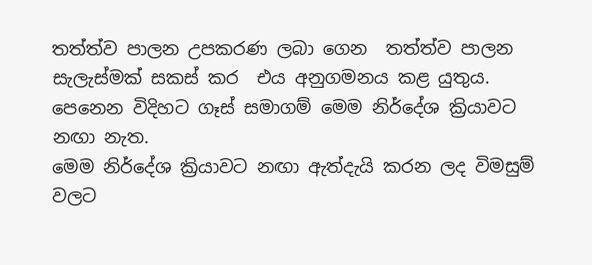තත්ත්ව පාලන උපකරණ ලබා ගෙන  තත්ත්ව පාලන සැලැස්මක් සකස් කර  එය අනුගමනය කළ යුතුය.
පෙනෙන විදිහට ගෑස් සමාගම් මෙම නිර්දේශ ක්‍රියාවට නඟා නැත.
මෙම නිර්දේශ ක්‍රියාවට නඟා ඇත්දැයි කරන ලද විමසුම් වලට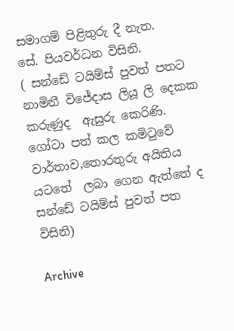සමාගම් පිළිතුරු දී නැත.
සේ. පියවර්ධන විසිනි.
( සන්ඩේ ටයිම්ස් පුවත් පතට නාමිනී විජේදාස ලියූ ලි දෙකක කරුණුද  ඇසුරු කෙරිණි. ගෝටා පත් කල කමිටුවේ වාර්තාව,තොරතුරු අයිතිය යටතේ  ලබා ගෙන ඇත්තේ ද සන්ඩේ ටයිම්ස් පුවත් පත විසිනි)

Archive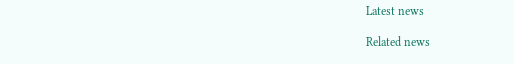Latest news

Related news